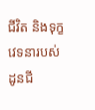ជីវិត និងទុក្ខវេទនារបស់ដូនជី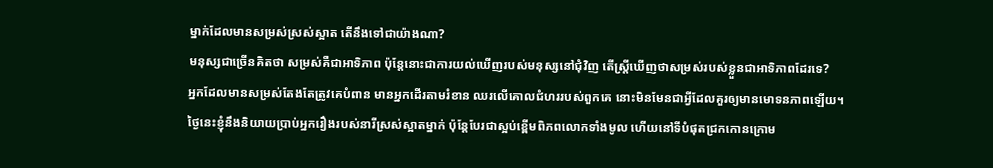ម្នាក់ដែលមានសម្រស់ស្រស់ស្អាត តើនឹងទៅជាយ៉ាងណា?
មនុស្សជាច្រើនគិតថា សម្រស់គឺជាអាទិភាព ប៉ុន្តែនោះជាការយល់ឃើញរបស់មនុស្សនៅជុំវិញ តើស្រ្តីឃើញថាសម្រស់របស់ខ្លួនជាអាទិភាពដែរទេ?
អ្នកដែលមានសម្រស់តែងតែត្រូវគេបំពាន មានអ្នកដើរតាមរំខាន ឈរលើគោលជំហររបស់ពួកគេ នោះមិនមែនជាអ្វីដែលគួរឲ្យមានមោទនភាពឡើយ។
ថ្ងៃនេះខ្ញុំនឹងនិយាយប្រាប់អ្នករឿងរបស់នារីស្រស់ស្អាតម្នាក់ ប៉ុន្តែបែរជាស្អប់ខ្ពើមពិភពលោកទាំងមូល ហើយនៅទីបំផុតជ្រកកោនក្រោម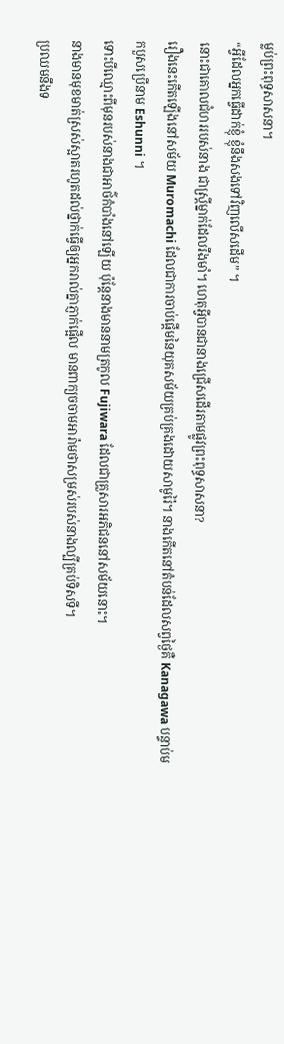ម្លប់ព្រះពុទ្ធសាសនា។
“អ្វីដែលអ្នកធ្វើដាក់ខ្ញុំ ខ្ញុំនឹងសងទៅវិញលើសដើម” ។
នោះជាគោលជំហររបស់នាង ជាស្រ្តីម្នាក់ដែលរឹងមាំ។ ហេតុអ្វីបានជានាងជ្រើសដើរតាមផ្លូវព្រះពុទ្ធសាសនា?
រឿងនេះកើតឡើងនៅសម័យ Muromachi ដែលជាការចាប់ផ្តើមនៃយុគសម័យគ្រប់គ្រងដោយសាមូរ៉ៃ។ នាងកើតនៅតំបន់ដែលសព្វថ្ងៃគឺ Kanagawa បន្ទាប់មកបួសប្រើនាម Eshunni ។
ទោះបីឈ្មោះពីមុនរបស់នាងជាអាថ៌កំបាំងនៅឡើយ ប៉ុន្តែនាងមាននាមត្រកូល Fujiwara ដែលជាគ្រួសារអភិជននៅសម័យនោះ។
នាងមានមុខមាត់ស្រស់ស្អាតរហូតដល់ថ្នាក់ធ្វើឲ្យអ្នករាល់គ្នាភ្ញាក់ផ្អើល មានពាក្យចចាមអារ៉ាមថាសម្រស់របស់នាងល្បីគ្រប់ទិសទី។
ប្រឈមនឹងទ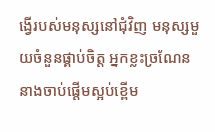ង្វើរបស់មនុស្សនៅជុំវិញ មនុស្សមួយចំនួនផ្គាប់ចិត្ត អ្នកខ្លះច្រណែន នាងចាប់ផ្តើមស្អប់ខ្ពើម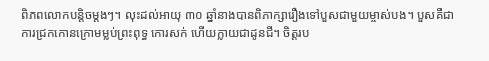ពិភពលោកបន្តិចម្តងៗ។ លុះដល់អាយុ ៣០ ឆ្នាំនាងបានពិភាក្សារឿងទៅបួសជាមួយម្ចាស់បង។ បួសគឺជាការជ្រកកោនក្រោមម្លប់ព្រះពុទ្ធ កោរសក់ ហើយក្លាយជាដូនជី។ ចិត្តរប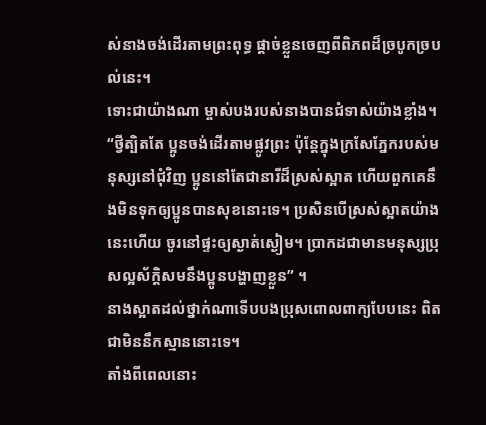ស់នាងចង់ដើរតាមព្រះពុទ្ធ ផ្តាច់ខ្លួនចេញពីពិភពដ៏ច្របូកច្របល់នេះ។
ទោះជាយ៉ាងណា ម្ចាស់បងរបស់នាងបានជំទាស់យ៉ាងខ្លាំង។
“ថ្វីត្បិតតែ ប្អូនចង់ដើរតាមផ្លូវព្រះ ប៉ុន្តែក្នុងក្រសែភ្នែករបស់មនុស្សនៅជុំវិញ ប្អូននៅតែជានារីដ៏ស្រស់ស្អាត ហើយពួកគេនឹងមិនទុកឲ្យប្អូនបានសុខនោះទេ។ ប្រសិនបើស្រស់ស្អាតយ៉ាងនេះហើយ ចូរនៅផ្ទះឲ្យស្ងាត់ស្ងៀម។ ប្រាកដជាមានមនុស្សប្រុសល្អស័ក្តិសមនឹងប្អូនបង្ហាញខ្លួន” ។
នាងស្អាតដល់ថ្នាក់ណាទើបបងប្រុសពោលពាក្យបែបនេះ ពិតជាមិននឹកស្មាននោះទេ។
តាំងពីពេលនោះ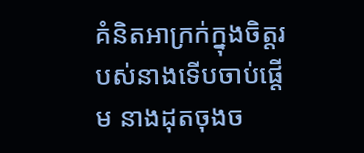គំនិតអាក្រក់ក្នុងចិត្តរបស់នាងទើបចាប់ផ្តើម នាងដុតចុងច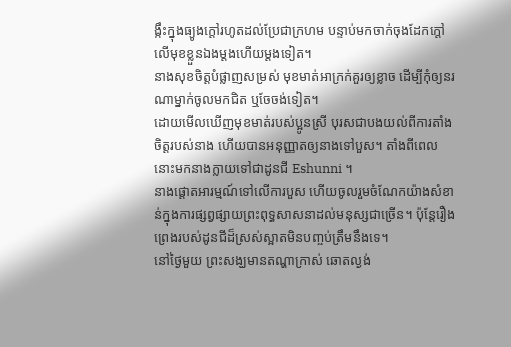ង្កឹះក្នុងធ្យូងក្តៅរហូតដល់ប្រែជាក្រហម បន្ទាប់មកចាក់ចុងដែកក្តៅលើមុខខ្លួនឯងម្តងហើយម្តងទៀត។
នាងសុខចិត្តបំផ្លាញសម្រស់ មុខមាត់អាក្រក់គួរឲ្យខ្លាច ដើម្បីកុំឲ្យនរណាម្នាក់ចូលមកជិត ឬចែចង់ទៀត។
ដោយមើលឃើញមុខមាត់របស់ប្អូនស្រី បុរសជាបងយល់ពីការតាំងចិត្តរបស់នាង ហើយបានអនុញ្ញាតឲ្យនាងទៅបួស។ តាំងពីពេលនោះមកនាងក្លាយទៅជាដូនជី Eshunni ។
នាងផ្តោតអារម្មណ៍ទៅលើការបួស ហើយចូលរួមចំណែកយ៉ាងសំខាន់ក្នុងការផ្សព្វផ្សាយព្រះពុទ្ធសាសនាដល់មនុស្សជាច្រើន។ ប៉ុន្តែរឿងព្រេងរបស់ដូនជីដ៏ស្រស់ស្អាតមិនបញ្ចប់ត្រឹមនឹងទេ។
នៅថ្ងៃមួយ ព្រះសង្ឃមានតណ្ហាក្រាស់ ឆោតល្ងង់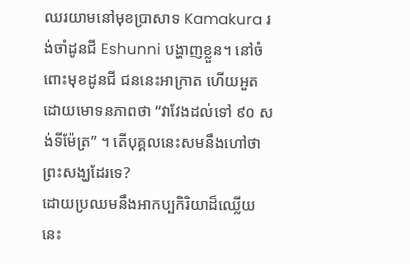ឈរយាមនៅមុខប្រាសាទ Kamakura រង់ចាំដូនជី Eshunni បង្ហាញខ្លួន។ នៅចំពោះមុខដូនជី ជននេះអាក្រាត ហើយអួតដោយមោទនភាពថា “វាវែងដល់ទៅ ៩០ សង់ទីម៉ែត្រ” ។ តើបុគ្គលនេះសមនឹងហៅថាព្រះសង្ឃដែរទេ?
ដោយប្រឈមនឹងអាកប្បកិរិយាដ៏ឈ្លើយនេះ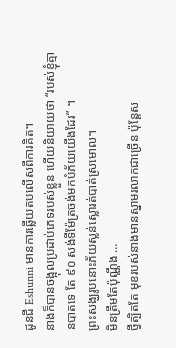ដូនជី Eshunni មានការឆ្លើយតបលើសពីការគិត។
នាងក៏បានចង្អុលប្រដាប់ភេទរបស់ខ្លួន ហើយនិយាយថា “របស់ខ្ញុំគ្មានបាតទេ តែ ៩០ សង់ទីម៉ែត្រចង់មកបំភ័យយើងដែរ” ។
ព្រះសង្ឃរូបនោះភ័យស្លន់ស្លោរត់បាត់ស្រមោល។
មិនត្រឹមតែប៉ុណ្ណឹង …
ថ្វីត្បិតតែ មុខរបស់នាងមានស្នាមរលាកជាច្រើន ប៉ុន្តែស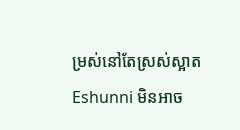ម្រស់នៅតែស្រស់ស្អាត Eshunni មិនអាច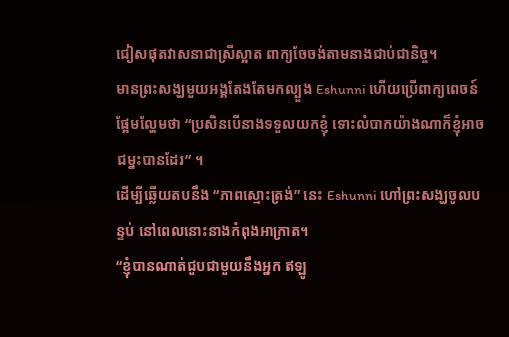ជៀសផុតវាសនាជាស្រីស្អាត ពាក្យចែចង់តាមនាងជាប់ជានិច្ច។
មានព្រះសង្ឃមួយអង្គតែងតែមកល្បួង Eshunni ហើយប្រើពាក្យពេចន៍ផ្អែមល្ហែមថា “ប្រសិនបើនាងទទួលយកខ្ញុំ ទោះលំបាកយ៉ាងណាក៏ខ្ញុំអាចជម្នះបានដែរ” ។
ដើម្បីឆ្លើយតបនឹង “ភាពស្មោះត្រង់” នេះ Eshunni ហៅព្រះសង្ឃចូលបន្ទប់ នៅពេលនោះនាងកំពុងអាក្រាត។
“ខ្ញុំបានណាត់ជួបជាមួយនឹងអ្នក ឥឡូ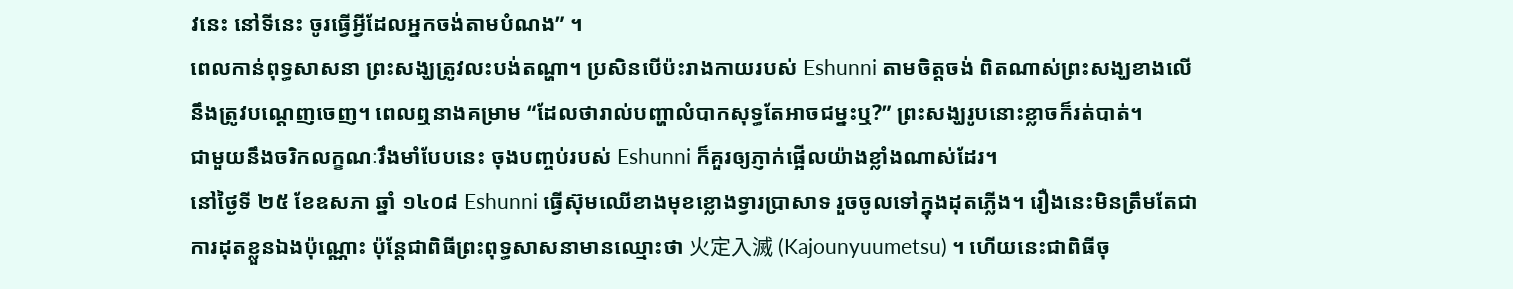វនេះ នៅទីនេះ ចូរធ្វើអ្វីដែលអ្នកចង់តាមបំណង” ។
ពេលកាន់ពុទ្ធសាសនា ព្រះសង្ឃត្រូវលះបង់តណ្ហា។ ប្រសិនបើប៉ះរាងកាយរបស់ Eshunni តាមចិត្តចង់ ពិតណាស់ព្រះសង្ឃខាងលើនឹងត្រូវបណ្តេញចេញ។ ពេលឮនាងគម្រាម “ដែលថារាល់បញ្ហាលំបាកសុទ្ធតែអាចជម្នះឬ?” ព្រះសង្ឃរូបនោះខ្លាចក៏រត់បាត់។
ជាមួយនឹងចរិកលក្ខណៈរឹងមាំបែបនេះ ចុងបញ្ចប់របស់ Eshunni ក៏គួរឲ្យភ្ញាក់ផ្អើលយ៉ាងខ្លាំងណាស់ដែរ។
នៅថ្ងៃទី ២៥ ខែឧសភា ឆ្នាំ ១៤០៨ Eshunni ធ្វើស៊ុមឈើខាងមុខខ្លោងទ្វារប្រាសាទ រួចចូលទៅក្នុងដុតភ្លើង។ រឿងនេះមិនត្រឹមតែជាការដុតខ្លួនឯងប៉ុណ្ណោះ ប៉ុន្តែជាពិធីព្រះពុទ្ធសាសនាមានឈ្មោះថា 火定入滅 (Kajounyuumetsu) ។ ហើយនេះជាពិធីចុ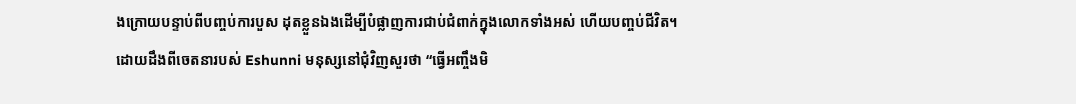ងក្រោយបន្ទាប់ពីបញ្ចប់ការបួស ដុតខ្លួនឯងដើម្បីបំផ្លាញការជាប់ជំពាក់ក្នុងលោកទាំងអស់ ហើយបញ្ចប់ជីវិត។
ដោយដឹងពីចេតនារបស់ Eshunni មនុស្សនៅជុំវិញសួរថា “ធ្វើអញ្ចឹងមិ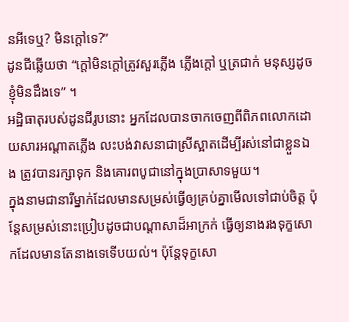នអីទេឬ? មិនក្តៅទេ?”
ដូនជីឆ្លើយថា “ក្តៅមិនក្តៅត្រូវសួរភ្លើង ភ្លើងក្តៅ ឬត្រជាក់ មនុស្សដូចខ្ញុំមិនដឹងទេ” ។
អដ្ឋិធាតុរបស់ដូនជីរូបនោះ អ្នកដែលបានចាកចេញពីពិភពលោកដោយសារអណ្តាតភ្លើង លះបង់វាសនាជាស្រីស្អាតដើម្បីរស់នៅជាខ្លួនឯង ត្រូវបានរក្សាទុក និងគោរពបូជានៅក្នុងប្រាសាទមួយ។
ក្នុងនាមជានារីម្នាក់ដែលមានសម្រស់ធ្វើឲ្យគ្រប់គ្នាមើលទៅជាប់ចិត្ត ប៉ុន្តែសម្រស់នោះប្រៀបដូចជាបណ្តាសាដ៏អាក្រក់ ធ្វើឲ្យនាងរងទុក្ខសោកដែលមានតែនាងទេទើបយល់។ ប៉ុន្តែទុក្ខសោ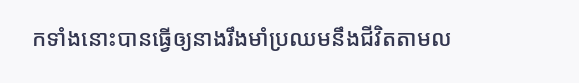កទាំងនោះបានធ្វើឲ្យនាងរឹងមាំប្រឈមនឹងជីវិតតាមល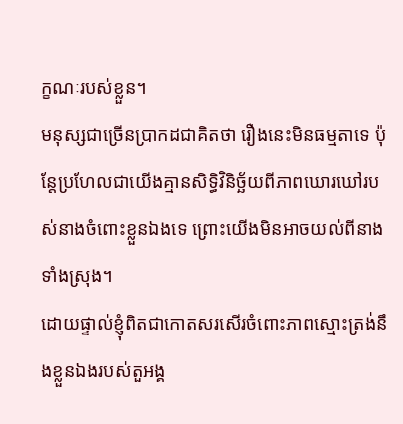ក្ខណៈរបស់ខ្លួន។
មនុស្សជាច្រើនប្រាកដជាគិតថា រឿងនេះមិនធម្មតាទេ ប៉ុន្តែប្រហែលជាយើងគ្មានសិទ្ធិវិនិច្ឆ័យពីភាពឃោរឃៅរបស់នាងចំពោះខ្លួនឯងទេ ព្រោះយើងមិនអាចយល់ពីនាងទាំងស្រុង។
ដោយផ្ទាល់ខ្ញុំពិតជាកោតសរសើរចំពោះភាពស្មោះត្រង់នឹងខ្លួនឯងរបស់តួអង្គ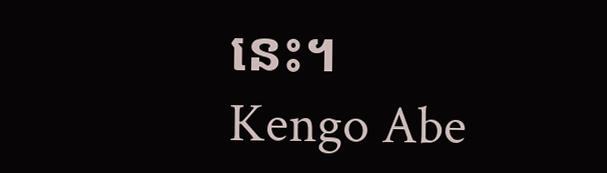នេះ។
Kengo Abe